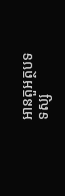អានតួអត្ថបទ
ទស្ស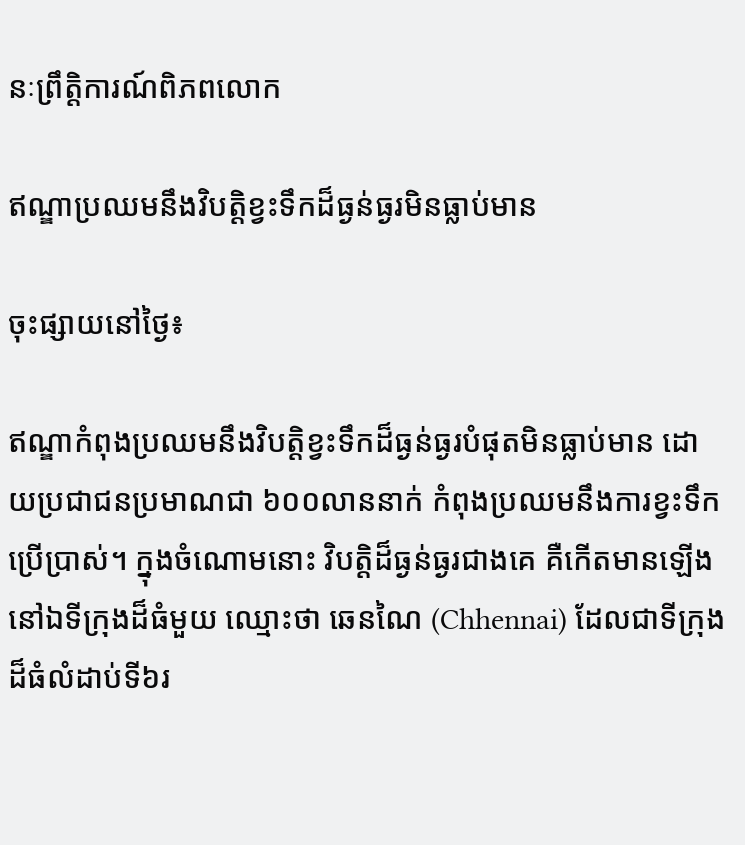នៈព្រឹត្តិការណ៍ពិភពលោក

ឥណ្ឌាប្រឈមនឹងវិបត្តិខ្វះទឹកដ៏ធ្ងន់ធ្ងរមិនធ្លាប់មាន

ចុះផ្សាយនៅថ្ងៃ៖

ឥណ្ឌាកំពុងប្រឈមនឹងវិបត្តិខ្វះទឹកដ៏ធ្ងន់ធ្ងរបំផុតមិនធ្លាប់មាន ដោយប្រជាជនប្រមាណជា ៦០០លាននាក់ កំពុងប្រឈមនឹងការខ្វះទឹកប្រើប្រាស់។ ក្នុងចំណោមនោះ វិបត្តិដ៏ធ្ងន់ធ្ងរជាងគេ គឺកើតមានឡើងនៅឯទីក្រុងដ៏ធំមួយ ឈ្មោះថា ឆេនណៃ (Chhennai) ដែលជាទីក្រុងដ៏ធំលំដាប់ទី៦រ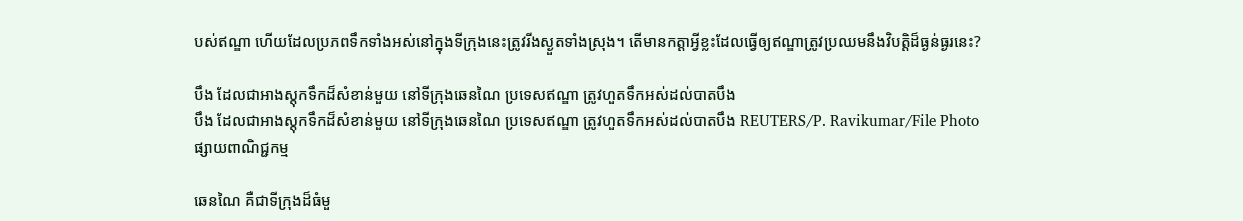បស់ឥណ្ឌា ហើយដែលប្រភពទឹកទាំងអស់នៅក្នុងទីក្រុងនេះត្រូវរីងស្ងួតទាំងស្រុង។ តើមានកត្តាអ្វីខ្លះដែលធ្វើឲ្យឥណ្ឌាត្រូវប្រឈមនឹងវិបត្តិដ៏ធ្ងន់ធ្ងរនេះ?

បឹង ដែលជាអាងស្តុកទឹកដ៏សំខាន់មួយ នៅទីក្រុងឆេនណៃ ប្រទេសឥណ្ឌា ត្រូវហួតទឹកអស់ដល់បាតបឹង
បឹង ដែលជាអាងស្តុកទឹកដ៏សំខាន់មួយ នៅទីក្រុងឆេនណៃ ប្រទេសឥណ្ឌា ត្រូវហួតទឹកអស់ដល់បាតបឹង REUTERS/P. Ravikumar/File Photo
ផ្សាយពាណិជ្ជកម្ម

ឆេនណៃ គឺជាទីក្រុងដ៏ធំមួ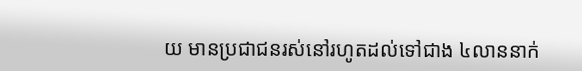យ មានប្រជាជនរស់នៅរហូតដល់ទៅជាង ៤លាននាក់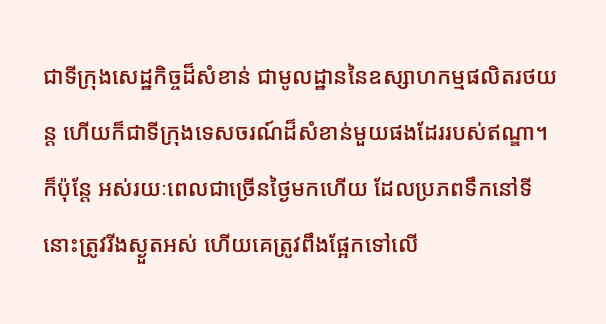ជាទីក្រុងសេដ្ឋកិច្ចដ៏សំខាន់ ជាមូលដ្ឋាននៃឧស្សាហកម្មផលិតរថយន្ត ហើយក៏ជាទីក្រុងទេសចរណ៍ដ៏សំខាន់មួយផងដែររបស់ឥណ្ឌា។ ក៏ប៉ុន្តែ អស់រយៈពេលជាច្រើនថ្ងៃមកហើយ ដែលប្រភពទឹកនៅទីនោះត្រូវរីងស្ងួតអស់ ហើយគេត្រូវពឹងផ្អែកទៅលើ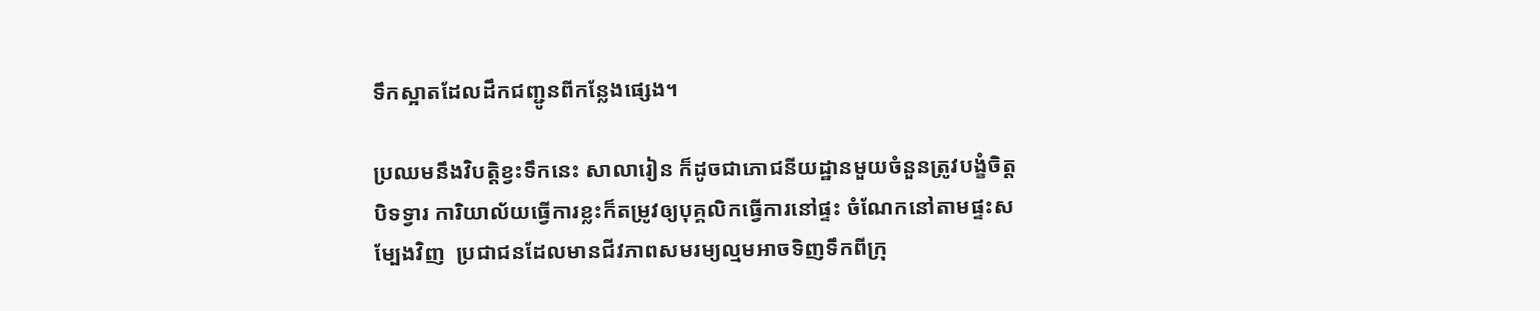ទឹកស្អាតដែលដឹកជញ្ជូនពីកន្លែងផ្សេង។

ប្រឈមនឹងវិបត្តិខ្វះទឹកនេះ សាលារៀន ក៏ដូចជាភោជនីយដ្ឋានមួយចំនួនត្រូវបង្ខំចិត្តបិទទ្វារ ការិយាល័យធ្វើការខ្លះក៏តម្រូវឲ្យបុគ្គលិកធ្វើការនៅផ្ទះ ចំណែកនៅតាមផ្ទះសម្បែងវិញ  ប្រជាជនដែលមានជីវភាពសមរម្យល្មមអាចទិញទឹកពីក្រុ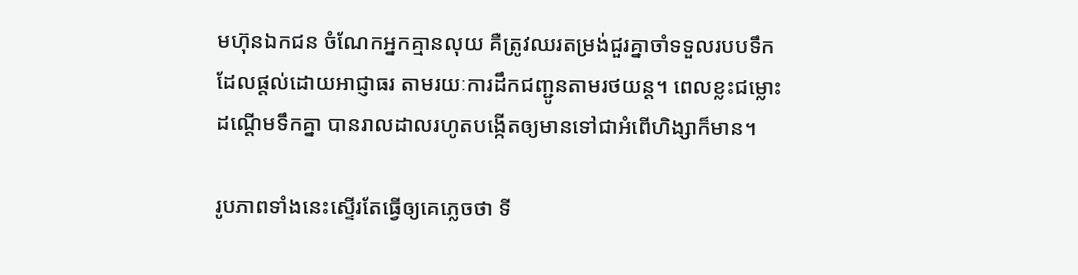មហ៊ុនឯកជន ចំណែកអ្នកគ្មានលុយ គឺត្រូវឈរតម្រង់ជួរគ្នាចាំទទួលរបបទឹក ដែលផ្តល់ដោយអាជ្ញាធរ តាមរយៈការដឹកជញ្ជូនតាមរថយន្ត។ ពេលខ្លះជម្លោះដណ្តើមទឹកគ្នា បានរាលដាលរហូតបង្កើតឲ្យមានទៅជាអំពើហិង្សាក៏មាន។

រូបភាពទាំងនេះស្ទើរតែធ្វើឲ្យគេភ្លេចថា ទី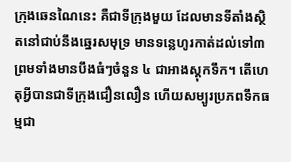ក្រុងឆេនណៃនេះ គឺជាទីក្រុងមួយ ដែលមានទីតាំងស្ថិតនៅជាប់នឹងឆ្នេរសមុទ្រ មានទន្លេហូរកាត់ដល់ទៅ៣ ព្រមទាំងមានបឹងធំៗចំនួន ៤ ជាអាងស្តុកទឹក។ តើហេតុអ្វីបានជាទីក្រុងជឿនលឿន ហើយសម្បូរប្រភពទឹកធម្មជា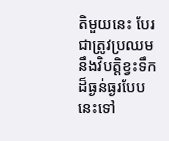តិមួយនេះ បែរជាត្រូវប្រឈមនឹងវិបត្តិខ្វះទឹកដ៏ធ្ងន់ធ្ងរបែបនេះទៅ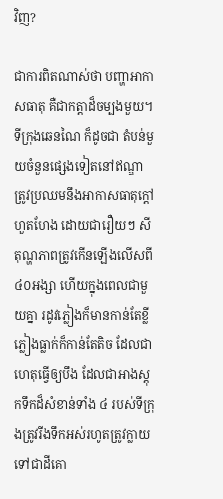វិញ?

ជាការពិតណាស់ថា បញ្ហាអាកាសធាតុ គឺជាកត្តាដ៏ចម្បងមួយ។ ទីក្រុងឆេនណៃ ក៏ដូចជា តំបន់មួយចំនួនផ្សេងទៀតនៅឥណ្ឌាត្រូវប្រឈមនឹងអាកាសធាតុក្តៅហួតហែង ដោយជារឿយៗ សីតុណ្ហភាពត្រូវកើនឡើងលើសពី ៤០អង្សា ហើយក្នុងពេលជាមួយគ្នា រដូវភ្លៀងក៏មានកាន់តែខ្លី ភ្លៀងធ្លាក់ក៏កាន់តែតិច ដែលជាហេតុធ្វើឲ្យបឹង ដែលជាអាងស្តុកទឹកដ៏សំខាន់ទាំង ៤ របស់ទីក្រុងត្រូវរីងទឹកអស់រហូតត្រូវក្លាយទៅជាដីគោ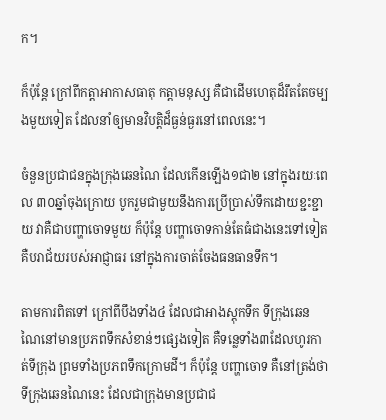ក។

ក៏ប៉ុន្តែ ក្រៅពីកត្តាអាកាសធាតុ កត្តាមនុស្ស គឺជាដើមហេតុដ៏រឹតតែចម្បងមួយទៀត ដែលនាំឲ្យមានវិបត្តិដ៏ធ្ងន់ធ្ងរនៅពេលនេះ។

ចំនួនប្រជាជនក្នុងក្រុងឆេនណៃ ដែលកើនឡើង១ជា២ នៅក្នុងរយៈពេល ៣០ឆ្នាំចុងក្រោយ បូករួមជាមួយនឹងការប្រើប្រាស់ទឹកដោយខ្ជះខ្ជាយ វាគឺជាបញ្ហាចោទមួយ ក៏ប៉ុន្តែ បញ្ហាចោទកាន់តែធំជាងនេះទៅទៀត គឺបរាជ័យរបស់អាជ្ញាធរ នៅក្នុងការចាត់ចែងធនធានទឹក។

តាមការពិតទៅ ក្រៅពីបឹងទាំង៤ ដែលជាអាងស្តុកទឹក ទីក្រុងឆេនណៃនៅមានប្រភពទឹកសំខាន់ៗផ្សេងទៀត គឺទន្លេទាំង៣ដែលហូរកាត់ទីក្រុង ព្រមទាំងប្រភពទឹកក្រោមដី។ ក៏ប៉ុន្តែ បញ្ហាចោទ គឺនៅត្រង់ថា ទីក្រុងឆេនណៃនេះ ដែលជាក្រុងមានប្រជាជ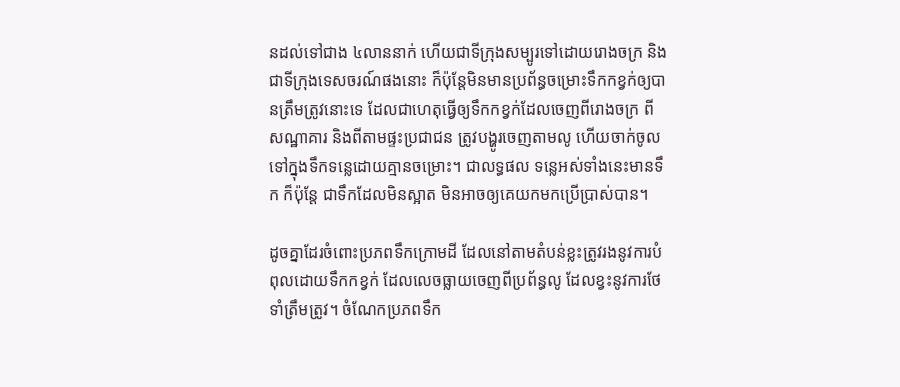នដល់ទៅជាង ៤លាននាក់ ហើយជាទីក្រុងសម្បូរទៅដោយរោងចក្រ និងជាទីក្រុងទេសចរណ៍ផងនោះ ក៏ប៉ុន្តែមិនមានប្រព័ន្ធចម្រោះទឹកកខ្វក់ឲ្យបានត្រឹមត្រូវនោះទេ ដែលជាហេតុធ្វើឲ្យទឹកកខ្វក់ដែលចេញពីរោងចក្រ ពីសណ្ឋាគារ និងពីតាមផ្ទះប្រជាជន ត្រូវបង្ហូរចេញតាមលូ ហើយចាក់ចូលទៅក្នុងទឹកទន្លេដោយគ្មានចម្រោះ។ ជាលទ្ធផល ទន្លេអស់ទាំងនេះមានទឹក ក៏ប៉ុន្តែ ជាទឹកដែលមិនស្អាត មិនអាចឲ្យគេយកមកប្រើប្រាស់បាន។

ដូចគ្នាដែរចំពោះប្រភពទឹកក្រោមដី ដែលនៅតាមតំបន់ខ្លះត្រូវរងនូវការបំពុលដោយទឹកកខ្វក់ ដែលលេចធ្លាយចេញពីប្រព័ន្ធលូ ដែលខ្វះនូវការថែទាំត្រឹមត្រូវ។ ចំណែកប្រភពទឹក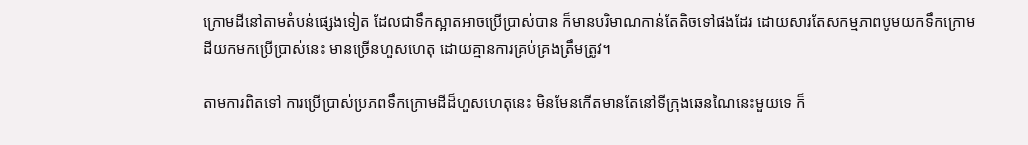ក្រោមដីនៅតាមតំបន់ផ្សេងទៀត ដែលជាទឹកស្អាតអាចប្រើប្រាស់បាន ក៏មានបរិមាណកាន់តែតិចទៅផងដែរ ដោយសារតែសកម្មភាពបូមយកទឹកក្រោមដីយកមកប្រើប្រាស់នេះ មានច្រើនហួសហេតុ ដោយគ្មានការគ្រប់គ្រងត្រឹមត្រូវ។

តាមការពិតទៅ ការប្រើប្រាស់ប្រភពទឹកក្រោមដីដ៏ហួសហេតុនេះ មិនមែនកើតមានតែនៅទីក្រុងឆេនណៃនេះមួយទេ ក៏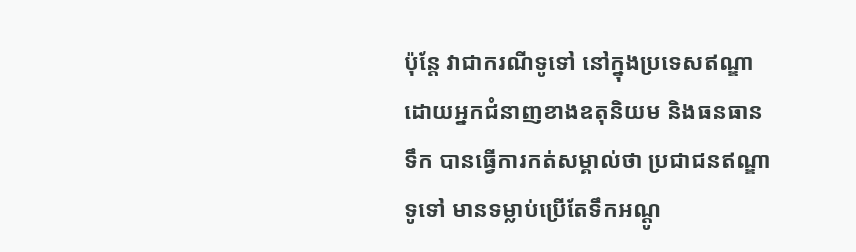ប៉ុន្តែ វាជាករណីទូទៅ នៅក្នុងប្រទេសឥណ្ឌា ដោយអ្នកជំនាញខាងឧតុនិយម និងធនធានទឹក បានធ្វើការកត់សម្គាល់ថា ប្រជាជនឥណ្ឌាទូទៅ មានទម្លាប់ប្រើតែទឹកអណ្តូ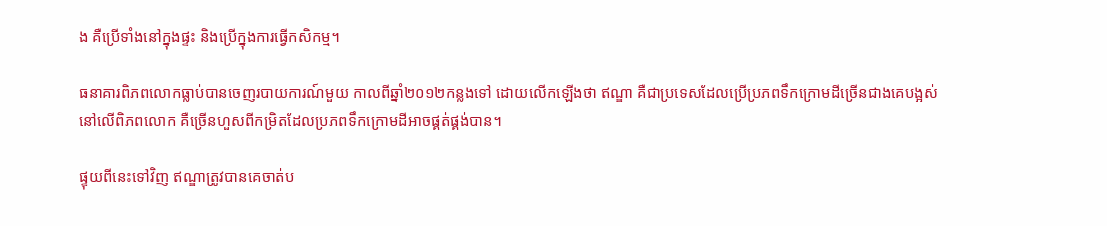ង គឺប្រើទាំងនៅក្នុងផ្ទះ និងប្រើក្នុងការធ្វើកសិកម្ម។

ធនាគារពិភពលោកធ្លាប់បានចេញរបាយការណ៍មួយ កាលពីឆ្នាំ២០១២កន្លងទៅ ដោយលើកឡើងថា ឥណ្ឌា គឺជាប្រទេសដែលប្រើប្រភពទឹកក្រោមដីច្រើនជាងគេបង្អស់នៅលើពិភពលោក គឺច្រើនហួសពីកម្រិតដែលប្រភពទឹកក្រោមដីអាចផ្គត់ផ្គង់បាន។

ផ្ទុយពីនេះទៅវិញ ឥណ្ឌាត្រូវបានគេចាត់ប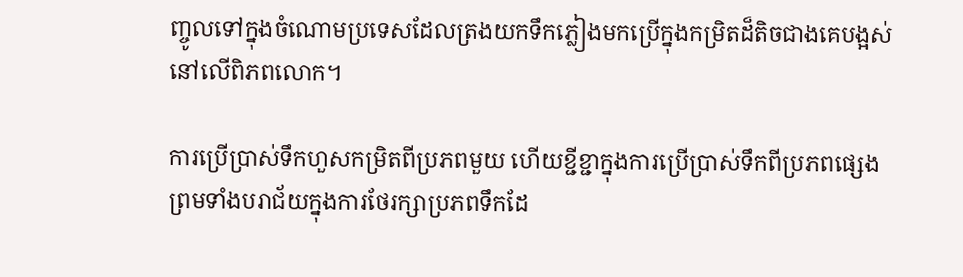ញ្ចូលទៅក្នុងចំណោមប្រទេសដែលត្រងយកទឹកភ្លៀងមកប្រើក្នុងកម្រិតដ៏តិចជាងគេបង្អស់នៅលើពិភពលោក។

ការប្រើប្រាស់ទឹកហួសកម្រិតពីប្រភពមួយ ហើយខ្ជីខ្ជាក្នុងការប្រើប្រាស់ទឹកពីប្រភពផ្សេង ព្រមទាំងបរាជ័យក្នុងការថែរក្សាប្រភពទឹកដែ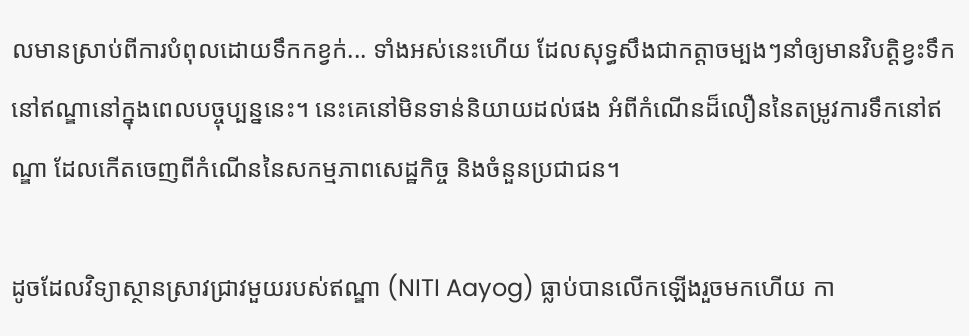លមានស្រាប់ពីការបំពុលដោយទឹកកខ្វក់... ទាំងអស់នេះហើយ ដែលសុទ្ធសឹងជាកត្តាចម្បងៗនាំឲ្យមានវិបត្តិខ្វះទឹកនៅឥណ្ឌានៅក្នុងពេលបច្ចុប្បន្ននេះ។ នេះគេនៅមិនទាន់និយាយដល់ផង អំពីកំណើនដ៏លឿននៃតម្រូវការទឹកនៅឥណ្ឌា ដែលកើតចេញពីកំណើននៃសកម្មភាពសេដ្ឋកិច្ច និងចំនួនប្រជាជន។

ដូចដែលវិទ្យាស្ថានស្រាវជ្រាវមួយរបស់ឥណ្ឌា (NITI Aayog) ធ្លាប់បានលើកឡើងរួចមកហើយ កា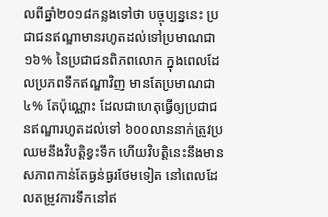លពីឆ្នាំ២០១៨កន្លងទៅថា បច្ចុប្បន្ននេះ ប្រជាជនឥណ្ឌាមានរហូតដល់ទៅប្រមាណជា ១៦% នៃប្រជាជនពិភពលោក ក្នុងពេលដែលប្រភពទឹកឥណ្ឌាវិញ មានតែប្រមាណជា ៤% តែប៉ុណ្ណោះ ដែលជាហេតុធ្វើឲ្យប្រជាជនឥណ្ឌារហូតដល់ទៅ ៦០០លាននាក់ត្រូវប្រឈមនឹងវិបត្តិខ្វះទឹក ហើយវិបត្តិនេះនឹងមានសភាពកាន់តែធ្ងន់ធ្ងរថែមទៀត នៅពេលដែលតម្រូវការទឹកនៅឥ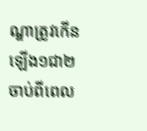ណ្ឌាត្រូវកើនឡើង១ជា២ ចាប់ពីពេល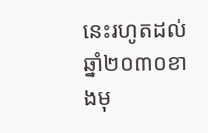នេះរហូតដល់ឆ្នាំ២០៣០ខាងមុ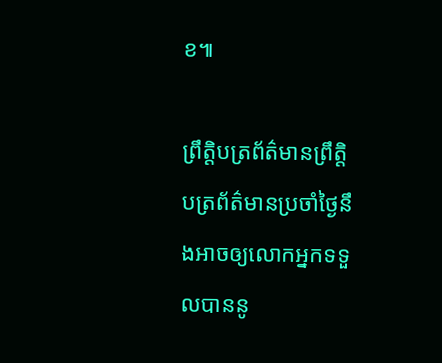ខ៕

ព្រឹត្តិបត្រព័ត៌មានព្រឹត្តិបត្រព័ត៌មានប្រចាំថ្ងៃនឹងអាចឲ្យលោកអ្នកទទួលបាននូ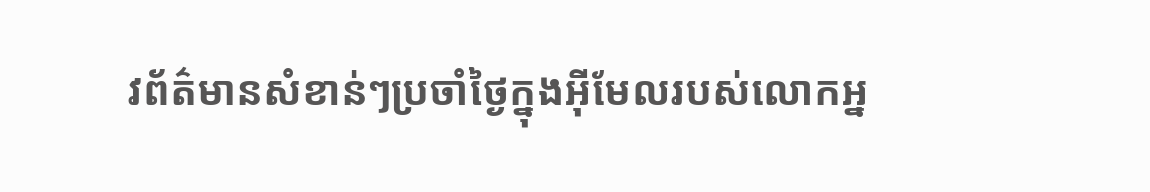វព័ត៌មានសំខាន់ៗប្រចាំថ្ងៃក្នុងអ៊ីមែលរបស់លោកអ្ន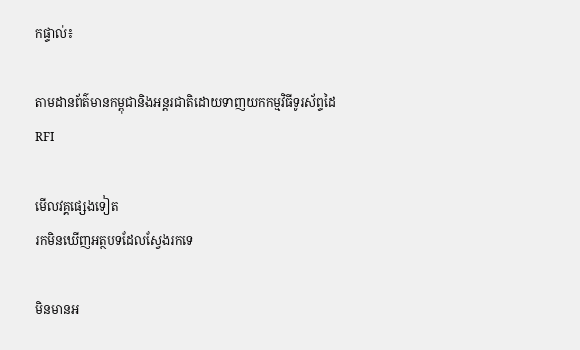កផ្ទាល់៖

តាមដានព័ត៌មានកម្ពុជានិងអន្តរជាតិដោយទាញយកកម្មវិធីទូរស័ព្ទដៃ RFI

មើលវគ្គផ្សេងទៀត
រកមិនឃើញអត្ថបទដែលស្វែងរកទេ

មិនមានអ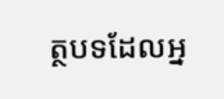ត្ថបទដែលអ្ន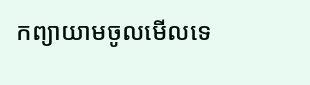កព្យាយាមចូលមើលទេ